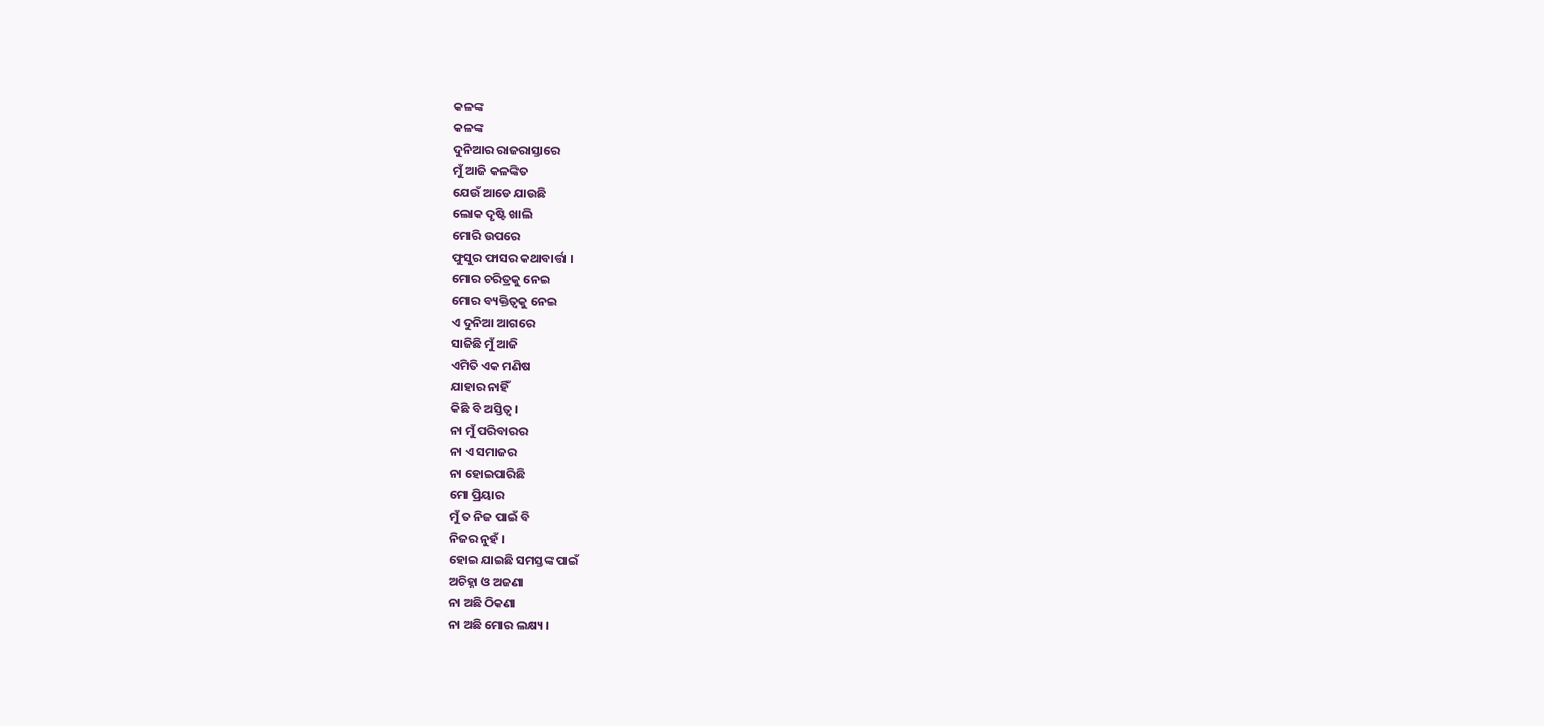କଳଙ୍କ
କଳଙ୍କ
ଦୁନିଆର ରାଜରାସ୍ତାରେ
ମୁଁ ଆଜି କଳଙ୍କିତ
ଯେଉଁ ଆଡେ ଯାଉଛି
ଲୋକ ଦୃଷ୍ଟି ଖାଲି
ମୋରି ଉପରେ
ଫୁସୁର ଫାସର କଥାବାର୍ତ୍ତା ।
ମୋର ଚରିତ୍ରକୁ ନେଇ
ମୋର ବ୍ୟକ୍ତିତ୍ୱକୁ ନେଇ
ଏ ଦୁନିଆ ଆଗରେ
ସାଜିଛି ମୁଁ ଆଜି
ଏମିତି ଏକ ମଣିଷ
ଯାହାର ନାହିଁ
କିଛି ବି ଅସ୍ତିତ୍ୱ ।
ନା ମୁଁ ପରିବାରର
ନା ଏ ସମାଜର
ନା ହୋଇପାରିଛି
ମୋ ପ୍ରିୟାର
ମୁଁ ତ ନିଜ ପାଇଁ ବି
ନିଜର ନୁହଁ ।
ହୋଇ ଯାଇଛି ସମସ୍ତଙ୍କ ପାଇଁ
ଅଚିହ୍ନା ଓ ଅଜଣା
ନା ଅଛି ଠିକଣା
ନା ଅଛି ମୋର ଲକ୍ଷ୍ୟ ।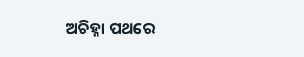ଅଚିହ୍ନା ପଥରେ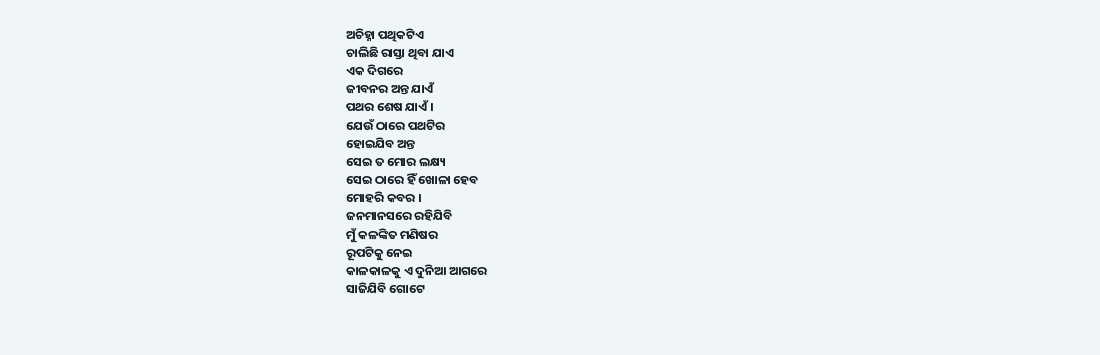ଅଚିହ୍ନା ପଥିକଟିଏ
ଚାଲିଛି ରାସ୍ତା ଥିବା ଯାଏ
ଏକ ଦିଗରେ
ଜୀବନର ଅନ୍ତ ଯାଏଁ
ପଥର ଶେଷ ଯାଏଁ ।
ଯେଉଁ ଠାରେ ପଥଟିର
ହୋଇଯିବ ଅନ୍ତ
ସେଇ ତ ମୋର ଲକ୍ଷ୍ୟ
ସେଇ ଠାରେ ହିଁ ଖୋଳା ହେବ
ମୋହରି କବର ।
ଜନମାନସରେ ରହିଯିବି
ମୁଁ କଳଙ୍କିତ ମଣିଷର
ରୂପଟିକୁ ନେଇ
କାଳକାଳକୁ ଏ ଦୁନିଆ ଆଗରେ
ସାଜିଯିବି ଗୋଟେ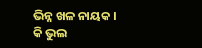ଭିନ୍ନ ଖଳ ନାୟକ ।
କି ଭୁଲ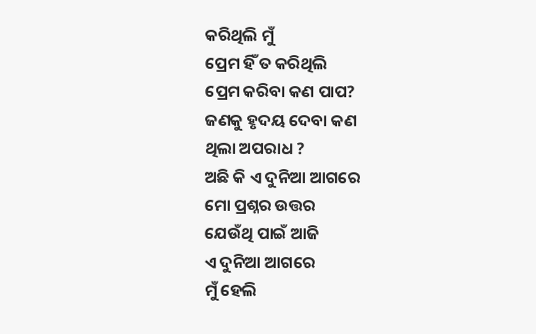କରିଥିଲି ମୁଁ
ପ୍ରେମ ହିଁ ତ କରିଥିଲି
ପ୍ରେମ କରିବା କଣ ପାପ?
ଜଣକୁ ହୃଦୟ ଦେବା କଣ
ଥିଲା ଅପରାଧ ?
ଅଛି କି ଏ ଦୁନିଆ ଆଗରେ
ମୋ ପ୍ରଶ୍ନର ଉତ୍ତର
ଯେଉଁଥି ପାଇଁ ଆଜି
ଏ ଦୁନିଆ ଆଗରେ
ମୁଁ ହେଲି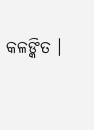କଳଙ୍କିତ ।